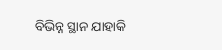ବିଭିନ୍ନ ସ୍ଥାନ ଯାହାକି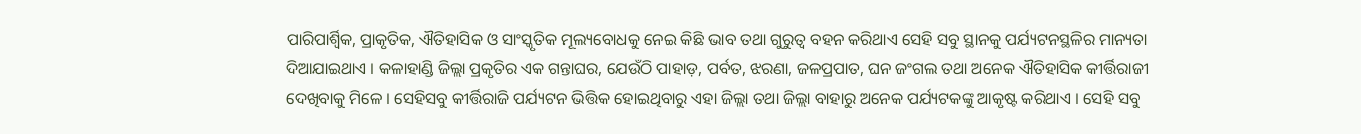ପାରିପାର୍ଶ୍ବିକ, ପ୍ରାକୃତିକ, ଐତିହାସିକ ଓ ସାଂସ୍କୃତିକ ମୂଲ୍ୟବୋଧକୁ ନେଇ କିଛି ଭାବ ତଥା ଗୁରୁତ୍ୱ ବହନ କରିଥାଏ ସେହି ସବୁ ସ୍ଥାନକୁ ପର୍ଯ୍ୟଟନସ୍ଥଳିର ମାନ୍ୟତା ଦିଆଯାଇଥାଏ । କଳାହାଣ୍ଡି ଜିଲ୍ଲା ପ୍ରକୃତିର ଏକ ଗନ୍ତାଘର, ଯେଉଁଠି ପାହାଡ଼, ପର୍ବତ, ଝରଣା, ଜଳପ୍ରପାତ, ଘନ ଜଂଗଲ ତଥା ଅନେକ ଐତିହାସିକ କୀର୍ତ୍ତିରାଜୀ ଦେଖିବାକୁ ମିଳେ । ସେହିସବୁ କୀର୍ତ୍ତିରାଜି ପର୍ଯ୍ୟଟନ ଭିତ୍ତିକ ହୋଇଥିବାରୁ ଏହା ଜିଲ୍ଲା ତଥା ଜିଲ୍ଲା ବାହାରୁ ଅନେକ ପର୍ଯ୍ୟଟକଙ୍କୁ ଆକୃଷ୍ଟ କରିଥାଏ । ସେହି ସବୁ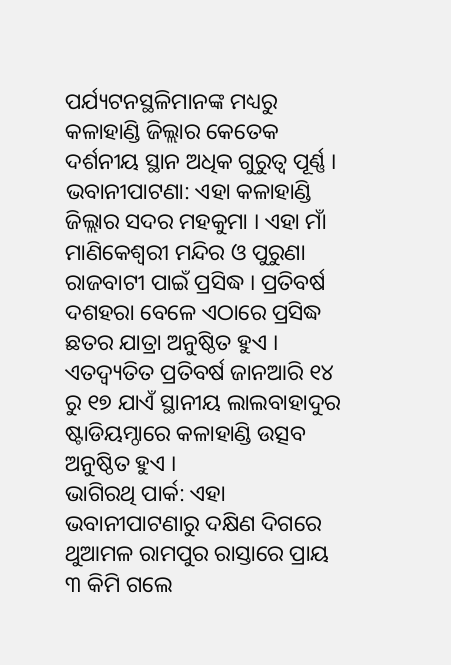ପର୍ଯ୍ୟଟନସ୍ଥଳିମାନଙ୍କ ମଧ୍ୟରୁ କଳାହାଣ୍ଡି ଜିଲ୍ଲାର କେତେକ ଦର୍ଶନୀୟ ସ୍ଥାନ ଅଧିକ ଗୁରୁତ୍ୱ ପୂର୍ଣ୍ଣ ।
ଭବାନୀପାଟଣା: ଏହା କଳାହାଣ୍ଡି ଜିଲ୍ଲାର ସଦର ମହକୁମା । ଏହା ମାଁ ମାଣିକେଶ୍ୱରୀ ମନ୍ଦିର ଓ ପୁରୁଣା ରାଜବାଟୀ ପାଇଁ ପ୍ରସିଦ୍ଧ । ପ୍ରତିବର୍ଷ ଦଶହରା ବେଳେ ଏଠାରେ ପ୍ରସିଦ୍ଧ ଛତର ଯାତ୍ରା ଅନୁଷ୍ଠିତ ହୁଏ । ଏତଦ୍ବ୍ୟତିତ ପ୍ରତିବର୍ଷ ଜାନଆରି ୧୪ ରୁ ୧୭ ଯାଏଁ ସ୍ଥାନୀୟ ଲାଲବାହାଦୁର ଷ୍ଟାଡିୟମ୍ଠାରେ କଳାହାଣ୍ଡି ଉତ୍ସବ ଅନୁଷ୍ଠିତ ହୁଏ ।
ଭାଗିରଥି ପାର୍କ: ଏହା ଭବାନୀପାଟଣାରୁ ଦକ୍ଷିଣ ଦିଗରେ ଥୁଆମଳ ରାମପୁର ରାସ୍ତାରେ ପ୍ରାୟ ୩ କିମି ଗଲେ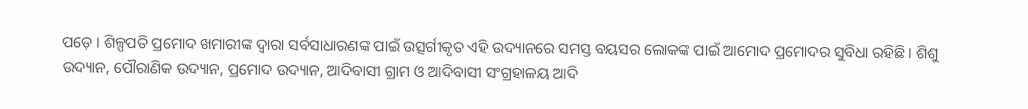ପଡ଼େ । ଶିଳ୍ପପତି ପ୍ରମୋଦ ଖମାରୀଙ୍କ ଦ୍ୱାରା ସର୍ବସାଧାରଣଙ୍କ ପାଇଁ ଉତ୍ସର୍ଗୀକୃତ ଏହି ଉଦ୍ୟାନରେ ସମସ୍ତ ବୟସର ଲୋକଙ୍କ ପାଇଁ ଆମୋଦ ପ୍ରମୋଦର ସୁବିଧା ରହିଛି । ଶିଶୁ ଉଦ୍ୟାନ, ପୌରାଣିକ ଉଦ୍ୟାନ, ପ୍ରମୋଦ ଉଦ୍ୟାନ, ଆଦିବାସୀ ଗ୍ରାମ ଓ ଆଦିବାସୀ ସଂଗ୍ରହାଳୟ ଆଦି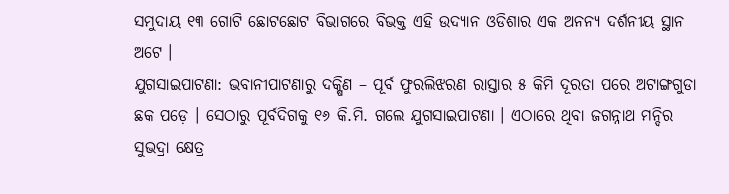ସମୁଦାୟ ୧୩ ଗୋଟି ଛୋଟଛୋଟ ବିଭାଗରେ ବିଭକ୍ତ ଏହି ଉଦ୍ୟାନ ଓଡିଶାର ଏକ ଅନନ୍ୟ ଦର୍ଶନୀୟ ସ୍ଥାନ ଅଟେ ।
ଯୁଗସାଇପାଟଣା: ଭବାନୀପାଟଣାରୁ ଦକ୍ଷିଣ – ପୂର୍ବ ଫୁରଲିଝରଣ ରାସ୍ତାର ୫ କିମି ଦୂରତା ପରେ ଅଟାଙ୍ଗଗୁଡା ଛକ ପଡ଼େ । ସେଠାରୁ ପୂର୍ବଦିଗକୁ ୧୬ କି.ମି. ଗଲେ ଯୁଗସାଇପାଟଣା । ଏଠାରେ ଥିବା ଜଗନ୍ନାଥ ମନ୍ଦିର ସୁଭଦ୍ରା କ୍ଷେତ୍ର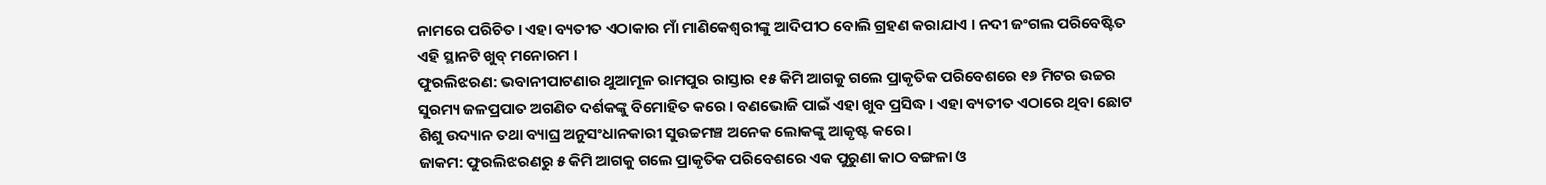ନାମରେ ପରିଚିତ । ଏହା ବ୍ୟତୀତ ଏଠାକାର ମାଁ ମାଣିକେଶ୍ୱରୀଙ୍କୁ ଆଦିପୀଠ ବୋଲି ଗ୍ରହଣ କରାଯାଏ । ନଦୀ ଜଂଗଲ ପରିବେଷ୍ଟିତ ଏହି ସ୍ଥାନଟି ଖୁବ୍ ମନୋରମ ।
ଫୁରଲିଝରଣ: ଭବାନୀପାଟଣାର ଥୁଆମୂଳ ରାମପୁର ରାସ୍ତାର ୧୫ କିମି ଆଗକୁ ଗଲେ ପ୍ରାକୃତିକ ପରିବେଶରେ ୧୬ ମିଟର ଉଚ୍ଚର ସୁରମ୍ୟ ଜଳପ୍ରପାତ ଅଗଣିତ ଦର୍ଶକଙ୍କୁ ବିମୋହିତ କରେ । ବଣଭୋଜି ପାଇଁ ଏହା ଖୁବ ପ୍ରସିଦ୍ଧ । ଏହା ବ୍ୟତୀତ ଏଠାରେ ଥିବା ଛୋଟ ଶିଶୁ ଉଦ୍ୟାନ ତଥା ବ୍ୟାଘ୍ର ଅନୁସଂଧାନକାରୀ ସୁଉଚ୍ଚମଞ୍ଚ ଅନେକ ଲୋକଙ୍କୁ ଆକୃଷ୍ଟ କରେ।
ଜାକମ: ଫୁରଲିଝରଣରୁ ୫ କିମି ଆଗକୁ ଗଲେ ପ୍ରାକୃତିକ ପରିବେଶରେ ଏକ ପୁରୁଣା କାଠ ବଙ୍ଗଳା ଓ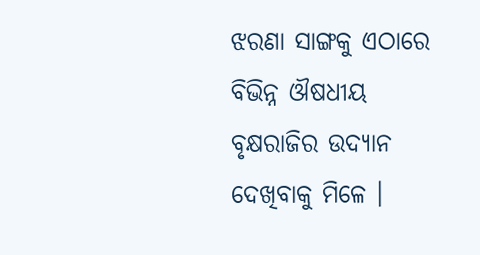ଝରଣା ସାଙ୍ଗକୁ ଏଠାରେ ବିଭିନ୍ନ ଔଷଧୀୟ ବୃକ୍ଷରାଜିର ଉଦ୍ୟାନ ଦେଖିବାକୁ ମିଳେ ।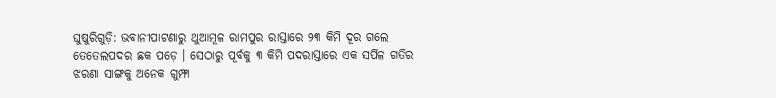ଘୁଷୁରିଗୁଡ଼ି: ଭବାନୀପାଟଣାରୁ ଥୁଆମୂଳ ରାମପୁର ରାସ୍ତାରେ ୨୩ କିମି ଦୂର ଗଲେ ତେତେଲପଦର ଛକ ପଡ଼େ । ସେଠାରୁ ପୂର୍ବକୁ ୩ କିମି ପଦରାସ୍ତାରେ ଏକ ସର୍ପିଳ ଗତିର ଝରଣା ସାଙ୍ଗକୁ ଅନେକ ଗୁମ୍ଫା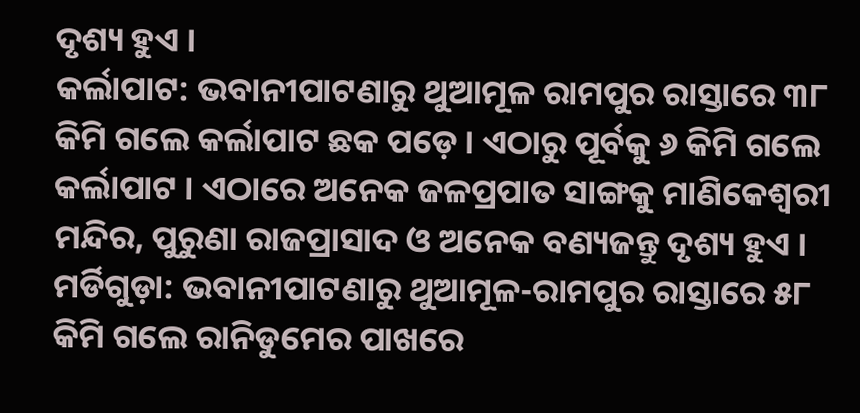ଦୃଶ୍ୟ ହୁଏ ।
କର୍ଲାପାଟ: ଭବାନୀପାଟଣାରୁ ଥୁଆମୂଳ ରାମପୁର ରାସ୍ତାରେ ୩୮ କିମି ଗଲେ କର୍ଲାପାଟ ଛକ ପଡ଼େ । ଏଠାରୁ ପୂର୍ବକୁ ୬ କିମି ଗଲେ କର୍ଲାପାଟ । ଏଠାରେ ଅନେକ ଜଳପ୍ରପାତ ସାଙ୍ଗକୁ ମାଣିକେଶ୍ୱରୀ ମନ୍ଦିର, ପୁରୁଣା ରାଜପ୍ରାସାଦ ଓ ଅନେକ ବଣ୍ୟଜନ୍ତୁ ଦୃଶ୍ୟ ହୁଏ ।
ମର୍ଡିଗୁଡ଼ା: ଭବାନୀପାଟଣାରୁ ଥୁଆମୂଳ-ରାମପୁର ରାସ୍ତାରେ ୫୮ କିମି ଗଲେ ରାନିଡୁମେର ପାଖରେ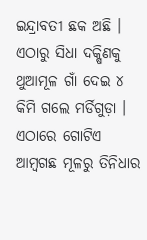ଇନ୍ଦ୍ରାବତୀ ଛକ ଅଛି । ଏଠାରୁ ସିଧା ଦକ୍ଷିଣକୁ ଥୁଆମୂଳ ଗାଁ ଦେଇ ୪ କିମି ଗଲେ ମର୍ଡିଗୁଡ଼ା । ଏଠାରେ ଗୋଟିଏ ଆମ୍ବଗଛ ମୂଳରୁ ତିନିଧାର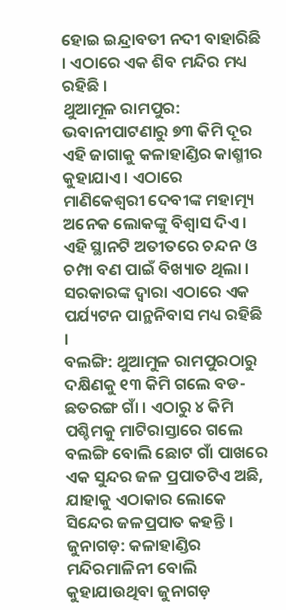ହୋଇ ଇନ୍ଦ୍ରାବତୀ ନଦୀ ବାହାରିଛି । ଏଠାରେ ଏକ ଶିବ ମନ୍ଦିର ମଧ୍ୟ ରହିଛି ।
ଥୁଆମୂଳ ରାମପୁର: ଭବାନୀପାଟଣାରୁ ୭୩ କିମି ଦୂର ଏହି ଜାଗାକୁ କଳାହାଣ୍ଡିର କାଶ୍ମୀର କୁହାଯାଏ । ଏଠାରେ ମାଣିକେଶ୍ୱରୀ ଦେବୀଙ୍କ ମହାତ୍ମ୍ୟ ଅନେକ ଲୋକଙ୍କୁ ବିଶ୍ୱାସ ଦିଏ । ଏହି ସ୍ଥାନଟି ଅତୀତରେ ଚନ୍ଦନ ଓ ଚମ୍ପା ବଣ ପାଇଁ ବିଖ୍ୟାତ ଥିଲା । ସରକାରଙ୍କ ଦ୍ୱାରା ଏଠାରେ ଏକ ପର୍ଯ୍ୟଟନ ପାନ୍ଥନିବାସ ମଧ୍ୟ ରହିଛି ।
ବଲଙ୍ଗି: ଥୁଆମୁଳ ରାମପୁରଠାରୁ ଦକ୍ଷିଣକୁ ୧୩ କିମି ଗଲେ ବଡ-ଛତରଙ୍ଗ ଗାଁ । ଏଠାରୁ ୪ କିମି ପଶ୍ଚିମକୁ ମାଟିରାସ୍ତାରେ ଗଲେ ବଲଙ୍ଗି ବୋଲି ଛୋଟ ଗାଁ ପାଖରେ ଏକ ସୁନ୍ଦର ଜଳ ପ୍ରପାତଟିଏ ଅଛି, ଯାହାକୁ ଏଠାକାର ଲୋକେ ସିନ୍ଦେର ଜଳପ୍ରପାତ କହନ୍ତି ।
ଜୁନାଗଡ଼: କଳାହାଣ୍ଡିର ମନ୍ଦିରମାଳିନୀ ବୋଲି କୁହାଯାଉଥିବା ଜୁନାଗଡ଼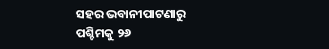ସହର ଭବାନୀପାଟଣାରୁ ପଶ୍ଚିମକୁ ୨୬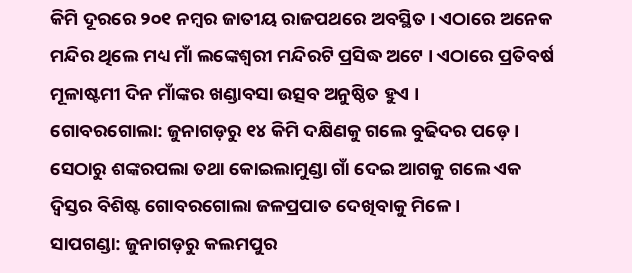କିମି ଦୂରରେ ୨୦୧ ନମ୍ବର ଜାତୀୟ ରାଜପଥରେ ଅବସ୍ଥିତ । ଏଠାରେ ଅନେକ ମନ୍ଦିର ଥିଲେ ମଧ୍ୟ ମାଁ ଲଙ୍କେଶ୍ୱରୀ ମନ୍ଦିରଟି ପ୍ରସିଦ୍ଧ ଅଟେ । ଏଠାରେ ପ୍ରତିବର୍ଷ ମୂଳାଷ୍ଟମୀ ଦିନ ମାଁଙ୍କର ଖଣ୍ଡାବସା ଉତ୍ସବ ଅନୁଷ୍ଠିତ ହୁଏ ।
ଗୋବରଗୋଲା: ଜୁନାଗଡ଼ରୁ ୧୪ କିମି ଦକ୍ଷିଣକୁ ଗଲେ ବୁଢିଦର ପଡ଼େ । ସେଠାରୁ ଶଙ୍କରପଲା ତଥା କୋଇଲାମୁଣ୍ଡା ଗାଁ ଦେଇ ଆଗକୁ ଗଲେ ଏକ ଦ୍ୱିସ୍ତର ବିଶିଷ୍ଟ ଗୋବରଗୋଲା ଜଳପ୍ରପାତ ଦେଖିବାକୁ ମିଳେ ।
ସାପଗଣ୍ଡା: ଜୁନାଗଡ଼ରୁ କଲମପୁର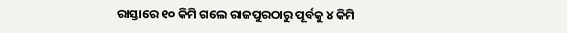ରାସ୍ତାରେ ୧୦ କିମି ଗଲେ ରାଜପୁରଠାରୁ ପୂର୍ବକୁ ୪ କିମି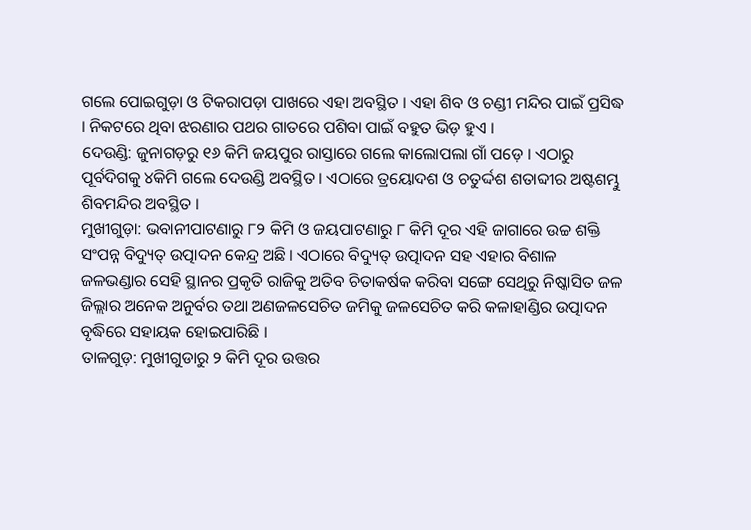ଗଲେ ପୋଇଗୁଡ଼ା ଓ ଟିକରାପଡ଼ା ପାଖରେ ଏହା ଅବସ୍ଥିତ । ଏହା ଶିବ ଓ ଚଣ୍ଡୀ ମନ୍ଦିର ପାଇଁ ପ୍ରସିଦ୍ଧ । ନିକଟରେ ଥିବା ଝରଣାର ପଥର ଗାତରେ ପଶିବା ପାଇଁ ବହୁତ ଭିଡ଼ ହୁଏ ।
ଦେଉଣ୍ଡି: ଜୁନାଗଡ଼ରୁ ୧୬ କିମି ଜୟପୁର ରାସ୍ତାରେ ଗଲେ କାଲୋପଲା ଗାଁ ପଡ଼େ । ଏଠାରୁ ପୂର୍ବଦିଗକୁ ୪କିମି ଗଲେ ଦେଉଣ୍ଡି ଅବସ୍ଥିତ । ଏଠାରେ ତ୍ରୟୋଦଶ ଓ ଚତୁର୍ଦ୍ଦଶ ଶତାବ୍ଦୀର ଅଷ୍ଟଶମ୍ଭୁ ଶିବମନ୍ଦିର ଅବସ୍ଥିତ ।
ମୁଖୀଗୁଡ଼ା: ଭବାନୀପାଟଣାରୁ ୮୨ କିମି ଓ ଜୟପାଟଣାରୁ ୮ କିମି ଦୂର ଏହି ଜାଗାରେ ଉଚ୍ଚ ଶକ୍ତି ସଂପନ୍ନ ବିଦ୍ୟୁତ୍ ଉତ୍ପାଦନ କେନ୍ଦ୍ର ଅଛି । ଏଠାରେ ବିଦ୍ୟୁତ୍ ଉତ୍ପାଦନ ସହ ଏହାର ବିଶାଳ ଜଳଭଣ୍ଡାର ସେହି ସ୍ଥାନର ପ୍ରକୃତି ରାଜିକୁ ଅତିବ ଚିତାକର୍ଷକ କରିବା ସଙ୍ଗେ ସେଥିରୁ ନିଷ୍କାସିତ ଜଳ ଜିଲ୍ଲାର ଅନେକ ଅନୁର୍ବର ତଥା ଅଣଜଳସେଚିତ ଜମିକୁ ଜଳସେଚିତ କରି କଳାହାଣ୍ଡିର ଉତ୍ପାଦନ ବୃଦ୍ଧିରେ ସହାୟକ ହୋଇପାରିଛି ।
ତାଳଗୁଡ଼: ମୁଖୀଗୁଡାରୁ ୨ କିମି ଦୂର ଉତ୍ତର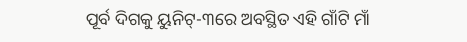ପୂର୍ବ ଦିଗକୁ ୟୁନିଟ୍-୩ରେ ଅବସ୍ଥିତ ଏହି ଗାଁଟି ମାଁ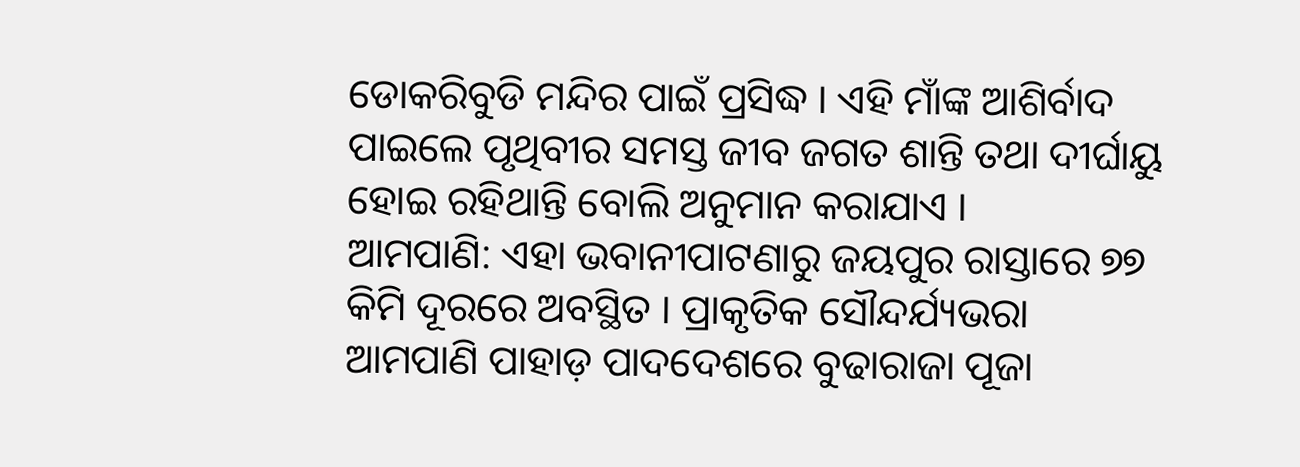ଡୋକରିବୁଡି ମନ୍ଦିର ପାଇଁ ପ୍ରସିଦ୍ଧ । ଏହି ମାଁଙ୍କ ଆଶିର୍ବାଦ ପାଇଲେ ପୃଥିବୀର ସମସ୍ତ ଜୀବ ଜଗତ ଶାନ୍ତି ତଥା ଦୀର୍ଘାୟୁ ହୋଇ ରହିଥାନ୍ତି ବୋଲି ଅନୁମାନ କରାଯାଏ ।
ଆମପାଣି: ଏହା ଭବାନୀପାଟଣାରୁ ଜୟପୁର ରାସ୍ତାରେ ୭୭ କିମି ଦୂରରେ ଅବସ୍ଥିତ । ପ୍ରାକୃତିକ ସୌନ୍ଦର୍ଯ୍ୟଭରା ଆମପାଣି ପାହାଡ଼ ପାଦଦେଶରେ ବୁଢାରାଜା ପୂଜା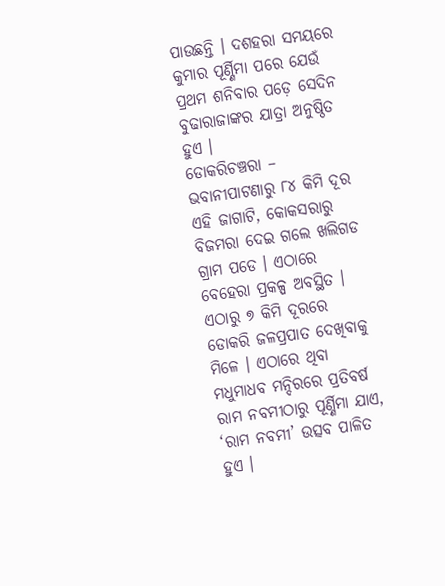ପାଉଛନ୍ତି । ଦଶହରା ସମୟରେ କୁମାର ପୂର୍ଣ୍ଣିମା ପରେ ଯେଉଁ ପ୍ରଥମ ଶନିବାର ପଡ଼େ ସେଦିନ ବୁଢାରାଜାଙ୍କର ଯାତ୍ରା ଅନୁଷ୍ଠିତ ହୁଏ ।
ଡୋକରିଚଞ୍ଚରା – ଭବାନୀପାଟଣାରୁ ୮୪ କିମି ଦୂର ଏହି ଜାଗାଟି, କୋକସରାରୁ ବିଜମରା ଦେଇ ଗଲେ ଖଲିଗଡ ଗ୍ରାମ ପଡେ । ଏଠାରେ ବେହେରା ପ୍ରକଳ୍ପ ଅବସ୍ଥିତ । ଏଠାରୁ ୭ କିମି ଦୂରରେ ଡୋକରି ଜଳପ୍ରପାତ ଦେଖିବାକୁ ମିଳେ । ଏଠାରେ ଥିବା ମଧୁମାଧବ ମନ୍ଦିରରେ ପ୍ରତିବର୍ଷ ରାମ ନବମୀଠାରୁ ପୂର୍ଣ୍ଣିମା ଯାଏ, ‘ରାମ ନବମୀ’ ଉତ୍ସବ ପାଳିତ ହୁଏ ।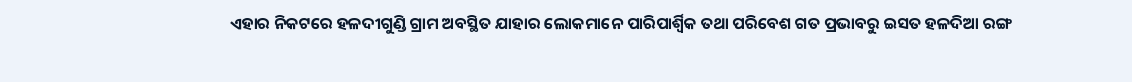ଏହାର ନିକଟରେ ହଳଦୀଗୁଣ୍ଡି ଗ୍ରାମ ଅବସ୍ଥିତ ଯାହାର ଲୋକମାନେ ପାରିପାର୍ଶ୍ୱିକ ତଥା ପରିବେଶ ଗତ ପ୍ରଭାବରୁ ଇସତ ହଳଦିଆ ରଙ୍ଗ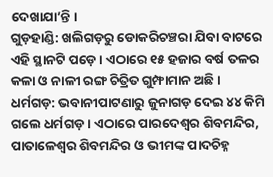ଦେଖାଯା’ନ୍ତି ।
ଗୁଡ଼ହାଣ୍ଡି: ଖଲିଗଡ଼ରୁ ଡୋକରିଚଞ୍ଚରା ଯିବା ବାଟରେ ଏହି ସ୍ଥାନଟି ପଡ଼େ । ଏଠାରେ ୧୫ ହଜାର ବର୍ଷ ତଳର କଳା ଓ ନାଳୀ ରଙ୍ଗ ଚିତ୍ରିତ ଗୁମ୍ଫାମାନ ଅଛି ।
ଧର୍ମଗଡ଼: ଭବାନୀପାଟଣାରୁ ଜୁନାଗଡ଼ ଦେଇ ୪୪ କିମି ଗଲେ ଧର୍ମଗଡ଼ । ଏଠାରେ ପାରଦେଶ୍ୱର ଶିବମନ୍ଦିର, ପାତାଳେଶ୍ୱର ଶିବମନ୍ଦିର ଓ ଭୀମଙ୍କ ପାଦଚିହ୍ନ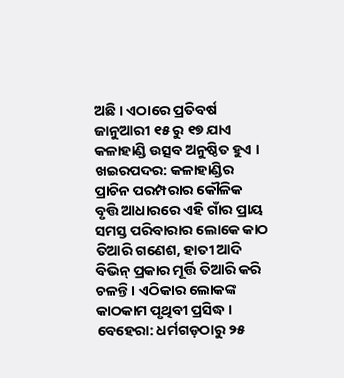ଅଛି । ଏଠାରେ ପ୍ରତିବର୍ଷ ଜାନୁଆରୀ ୧୫ ରୁ ୧୭ ଯାଏ କଳାହାଣ୍ଡି ଉତ୍ସବ ଅନୁଷ୍ଠିତ ହୁଏ ।
ଖଇରପଦର: କଳାହାଣ୍ଡିର ପ୍ରାଚିନ ପରମ୍ପରାର କୌଳିକ ବୃତ୍ତି ଆଧାରରେ ଏହି ଗାଁର ପ୍ରାୟ ସମସ୍ତ ପରିବାରାର ଲୋକେ କାଠ ତିଆରି ଗଣେଶ, ହାତୀ ଆଦି ବିଭିନ୍ ପ୍ରକାର ମୂର୍ତ୍ତି ତିଆରି କରି ଚଳନ୍ତି । ଏଠିକାର ଲୋକଙ୍କ କାଠକାମ ପୃଥିବୀ ପ୍ରସିଦ୍ଧ ।
ବେହେରା: ଧର୍ମଗଡ଼ଠାରୁ ୨୫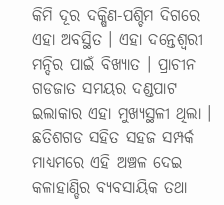କିମି ଦୂର ଦକ୍ଷିଣ-ପଶ୍ଚିମ ଦିଗରେ ଏହା ଅବସ୍ଥିତ । ଏହା ଦନ୍ତେଶ୍ୱରୀ ମନ୍ଦିର ପାଇଁ ବିଖ୍ୟାତ । ପ୍ରାଚୀନ ଗଡଜାତ ସମୟର ଦଣ୍ଡପାଟ ଇଲାକାର ଏହା ମୁଖ୍ୟସ୍ଥଳୀ ଥିଲା । ଛତିଶଗଡ ସହିତ ସହଜ ସମ୍ପର୍କ ମାଧ୍ୟମରେ ଏହି ଅଞ୍ଚଳ ଦେଇ କଳାହାଣ୍ଡିର ବ୍ୟବସାୟିକ ତଥା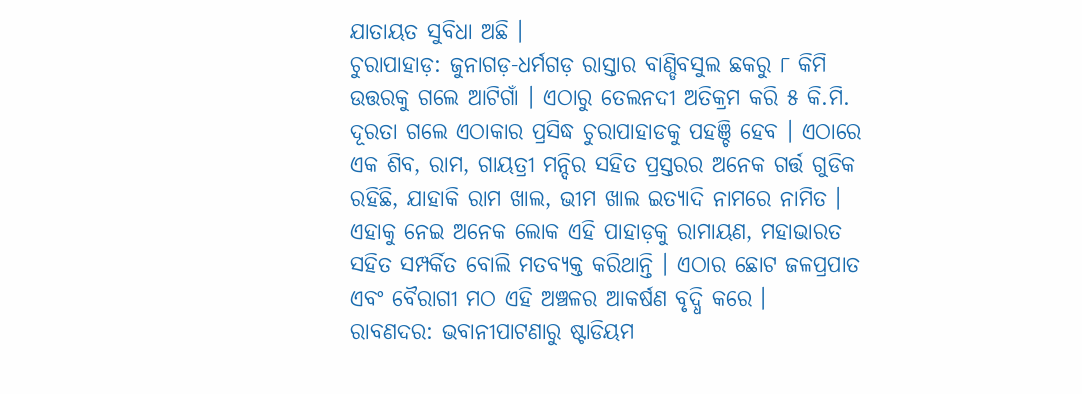ଯାତାୟତ ସୁବିଧା ଅଛି ।
ଚୁରାପାହାଡ଼: ଜୁନାଗଡ଼-ଧର୍ମଗଡ଼ ରାସ୍ତାର ବାଣ୍ଡିବସୁଲ ଛକରୁ ୮ କିମି ଉତ୍ତରକୁ ଗଲେ ଆଟିଗାଁ । ଏଠାରୁ ତେଲନଦୀ ଅତିକ୍ରମ କରି ୫ କି.ମି. ଦୂରତା ଗଲେ ଏଠାକାର ପ୍ରସିଦ୍ଧ ଚୁରାପାହାଡକୁ ପହଞ୍ଚି ହେବ । ଏଠାରେ ଏକ ଶିବ, ରାମ, ଗାୟତ୍ରୀ ମନ୍ଦିର ସହିତ ପ୍ରସ୍ତରର ଅନେକ ଗର୍ତ୍ତ ଗୁଡିକ ରହିଛି, ଯାହାକି ରାମ ଖାଲ, ଭୀମ ଖାଲ ଇତ୍ୟାଦି ନାମରେ ନାମିତ । ଏହାକୁ ନେଇ ଅନେକ ଲୋକ ଏହି ପାହାଡ଼କୁ ରାମାୟଣ, ମହାଭାରତ ସହିତ ସମ୍ପର୍କିତ ବୋଲି ମତବ୍ୟକ୍ତ କରିଥାନ୍ତି । ଏଠାର ଛୋଟ ଜଳପ୍ରପାତ ଏବଂ ବୈରାଗୀ ମଠ ଏହି ଅଞ୍ଚଳର ଆକର୍ଷଣ ବୃଦ୍ଧି କରେ ।
ରାବଣଦର: ଭବାନୀପାଟଣାରୁ ଷ୍ଟାଡିୟମ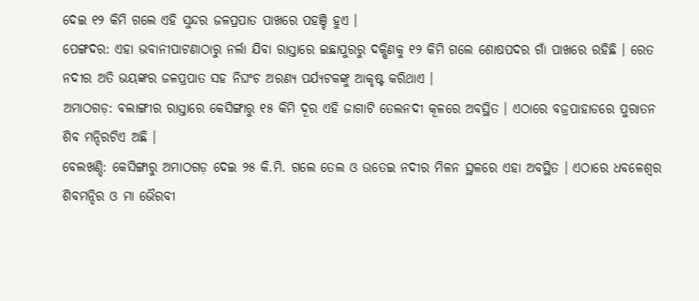ଦେଇ ୧୨ କିମି ଗଲେ ଏହି ସୁନ୍ଦର ଜଳପ୍ରପାତ ପାଖରେ ପହଞ୍ଚି ହୁଏ ।
ପେଙ୍ଗଦର: ଏହା ଭବାନୀପାଟଣାଠାରୁ ନର୍ଲା ଯିବା ରାସ୍ତାରେ ଇଛାପୁରରୁ ଦକ୍ଷିଣକୁ ୧୨ କିମି ଗଲେ ଶୋଷପଦର ଗାଁ ପାଖରେ ରହିଛି । ରେତ ନଦୀର ଅତି ଭୟଙ୍କର ଜଳପ୍ରପାତ ସହ ନିଘଂଚ ଅରଣ୍ୟ ପର୍ଯ୍ୟଟକଙ୍କୁ ଆକୃଷ୍ଟ କରିଥାଏ ।
ଅମାଠଗଡ଼: ବଲାଙ୍ଗୀର ରାସ୍ତାରେ କେସିଙ୍ଗାରୁ ୧୫ କିମି ଦୂର ଏହି ଜାଗାଟି ତେଲନଦୀ କୂଳରେ ଅବସ୍ଥିତ । ଏଠାରେ ବଜ୍ରପାହାଡରେ ପୁରାତନ ଶିବ ମନ୍ଦିରଟିଏ ଅଛି ।
ବେଲଖଣ୍ଡି: କେସିଙ୍ଗାରୁ ଅମାଠଗଡ଼ ଦେଇ ୨୫ କି.ମି. ଗଲେ ତେଲ ଓ ଉତେଇ ନଦୀର ମିଳନ ସ୍ଥଳରେ ଏହା ଅବସ୍ଥିତ । ଏଠାରେ ଧବଳେଶ୍ୱର ଶିବମନ୍ଦିର ଓ ମା ଭୈରବୀ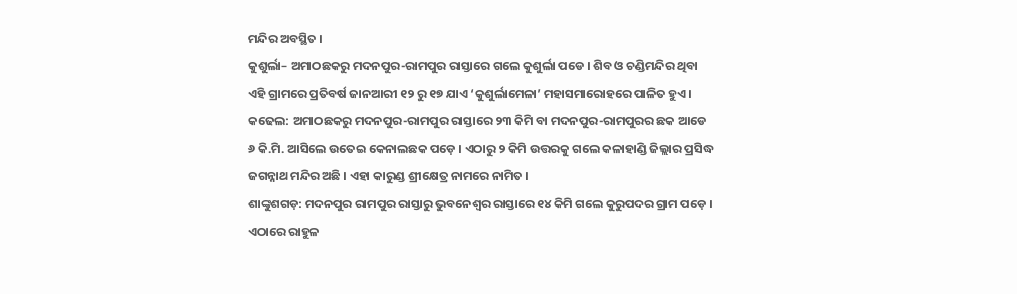ମନ୍ଦିର ଅବସ୍ଥିତ ।
କୁଶୁର୍ଲା– ଅମାଠଛକରୁ ମଦନପୁର-ରାମପୁର ରାସ୍ତାରେ ଗଲେ କୁଶୁର୍ଲା ପଡେ । ଶିବ ଓ ଚଣ୍ଡିମନ୍ଦିର ଥିବା ଏହି ଗ୍ରାମରେ ପ୍ରତିବର୍ଷ ଜାନଆରୀ ୧୨ ରୁ ୧୭ ଯାଏ ‘କୁଶୁର୍ଲାମେଳା’ ମହାସମାରୋହରେ ପାଳିତ ହୁଏ ।
କଢେଲ: ଅମାଠଛକରୁ ମଦନପୁର-ରାମପୁର ରାସ୍ତାରେ ୨୩ କିମି ବା ମଦନପୁର-ରାମପୁରର ଛକ ଆଡେ ୬ କି.ମି. ଆସିଲେ ଉତେଇ କେନାଲଛକ ପଡ଼େ । ଏଠାରୁ ୨ କିମି ଉତ୍ତରକୁ ଗଲେ କଳାହାଣ୍ଡି ଜିଲ୍ଲାର ପ୍ରସିଦ୍ଧ ଜଗନ୍ନାଥ ମନ୍ଦିର ଅଛି । ଏହା କାରୁଣ୍ଡ ଶ୍ରୀକ୍ଷେତ୍ର ନାମରେ ନାମିତ ।
ଶାଙ୍କୁଶଗଡ଼: ମଦନପୁର ରାମପୁର ରାସ୍ତାରୁ ଭୁବନେଶ୍ୱର ରାସ୍ତାରେ ୧୪ କିମି ଗଲେ କୁରୁପଦର ଗ୍ରାମ ପଡ଼େ । ଏଠାରେ ରାହୁଳ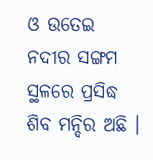ଓ ଉତେଇ ନଦୀର ସଙ୍ଗମ ସ୍ଥଳରେ ପ୍ରସିଦ୍ଧ ଶିବ ମନ୍ଦିର ଅଛି ।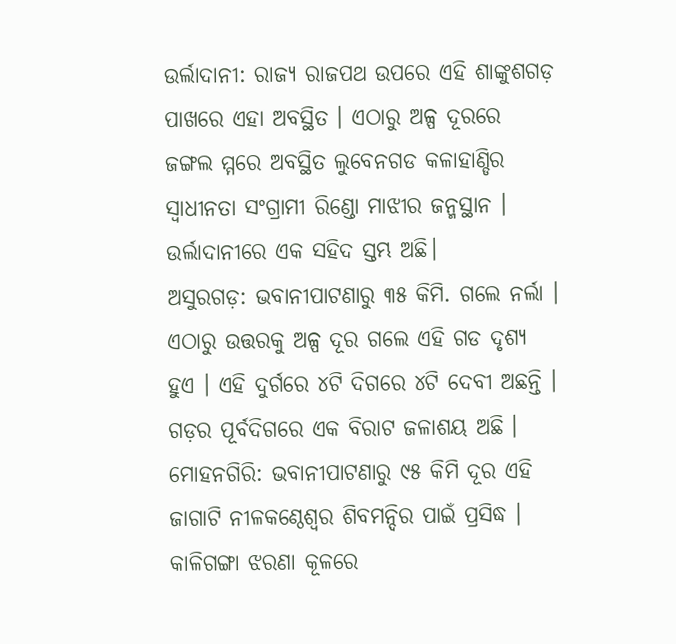ଉର୍ଲାଦାନୀ: ରାଜ୍ୟ ରାଜପଥ ଉପରେ ଏହି ଶାଙ୍କୁଶଗଡ଼ ପାଖରେ ଏହା ଅବସ୍ଥିତ । ଏଠାରୁ ଅଳ୍ପ ଦୂରରେ ଜଙ୍ଗଲ ମ୍ମରେ ଅବସ୍ଥିତ ଲୁବେନଗଡ କଳାହାଣ୍ଡିର ସ୍ୱାଧୀନତା ସଂଗ୍ରାମୀ ରିଣ୍ଡୋ ମାଝୀର ଜନ୍ମସ୍ଥାନ । ଉର୍ଲାଦାନୀରେ ଏକ ସହିଦ ସ୍ତମ୍ଭ ଅଛି।
ଅସୁରଗଡ଼: ଭବାନୀପାଟଣାରୁ ୩୫ କିମି. ଗଲେ ନର୍ଲା । ଏଠାରୁ ଉତ୍ତରକୁ ଅଳ୍ପ ଦୂର ଗଲେ ଏହି ଗଡ ଦୃଶ୍ୟ ହୁଏ । ଏହି ଦୁର୍ଗରେ ୪ଟି ଦିଗରେ ୪ଟି ଦେବୀ ଅଛନ୍ତି । ଗଡ଼ର ପୂର୍ବଦିଗରେ ଏକ ବିରାଟ ଜଳାଶୟ ଅଛି ।
ମୋହନଗିରି: ଭବାନୀପାଟଣାରୁ ୯୫ କିମି ଦୂର ଏହି ଜାଗାଟି ନୀଳକଣ୍ଠେଶ୍ୱର ଶିବମନ୍ଦିର ପାଇଁ ପ୍ରସିଦ୍ଧ । କାଳିଗଙ୍ଗା ଝରଣା କୂଳରେ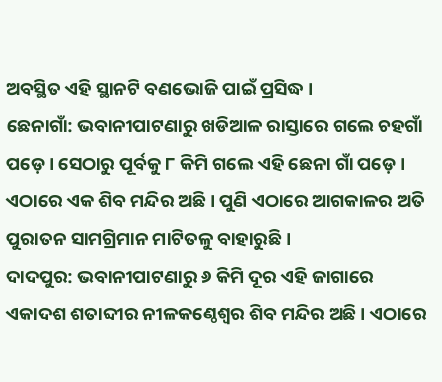ଅବସ୍ଥିତ ଏହି ସ୍ଥାନଟି ବଣଭୋଜି ପାଇଁ ପ୍ରସିଦ୍ଧ ।
ଛେନାଗାଁ: ଭବାନୀପାଟଣାରୁ ଖଡିଆଳ ରାସ୍ତାରେ ଗଲେ ଚହଗାଁ ପଡ଼େ । ସେଠାରୁ ପୂର୍ବକୁ ୮ କିମି ଗଲେ ଏହି ଛେନା ଗାଁ ପଡ଼େ । ଏଠାରେ ଏକ ଶିବ ମନ୍ଦିର ଅଛି । ପୁଣି ଏଠାରେ ଆଗକାଳର ଅତି ପୁରାତନ ସାମଗ୍ରିମାନ ମାଟିତଳୁ ବାହାରୁଛି ।
ଦାଦପୁର: ଭବାନୀପାଟଣାରୁ ୬ କିମି ଦୂର ଏହି ଜାଗାରେ ଏକାଦଶ ଶତାବ୍ଦୀର ନୀଳକଣ୍ଠେଶ୍ୱର ଶିବ ମନ୍ଦିର ଅଛି । ଏଠାରେ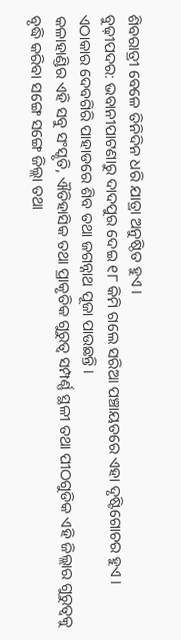ଶିବରାତ୍ରୀ ବେଳେ ତିନିଦିନ ଧରି ଯାତ୍ରା ଅନୁଷ୍ଠିତ ହୁଏ ।
ବୁଢ଼ୀପଦର: ଭବାନୀପାଟଣାରୁ ଦାଦପୁର ଦେଇ ୧୮ କିମି ଗଲେ ସରିଆ ପଞ୍ଚାୟତରେ ଏହା ଦୃଷ୍ଟିଗୋଚର ହୁଏ । ଏଠାକାର ଦେବଗିରି ପାହାଡରେ ଶିବ ତଥା ଜଗନ୍ନାଥ ପୂଜା ପାଉଛନ୍ତି ।
କଳାହାଣ୍ଡିର ଏହି ସବୁ ସଂସ୍କୃତି, ଐତିହାସିକ ତଥା ପ୍ରାକୃତିକ ଗୁରୁତ୍ୱ ସମ୍ପର୍ଣ୍ଣ ସ୍ଥଳୀ ତଥା ପୀଠଗୁଡିକ ଏହି ଜିଲ୍ଲାର ଗୁରୁତ୍ୱକୁ ବୃଦ୍ଧି କରିବା ସଙ୍ଗେ ସଙ୍ଗେ ଜିଲ୍ଲା ତଥା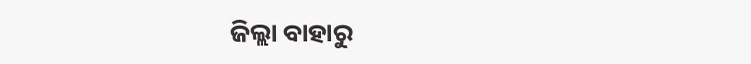ଜିଲ୍ଲା ବାହାରୁ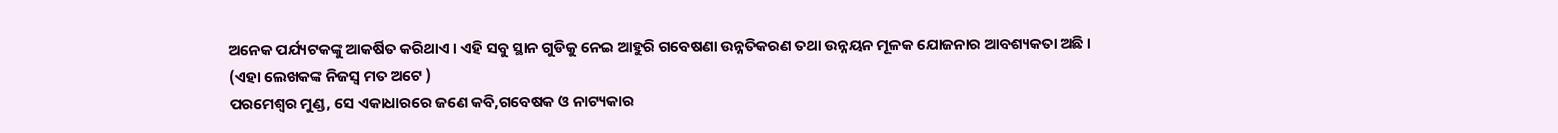ଅନେକ ପର୍ଯ୍ୟଟକଙ୍କୁ ଆକର୍ଷିତ କରିଥାଏ । ଏହି ସବୁ ସ୍ଥାନ ଗୁଡିକୁ ନେଇ ଆହୁରି ଗବେଷଣା ଉନ୍ନତିକରଣ ତଥା ଉନ୍ନୟନ ମୂଳକ ଯୋଜନାର ଆବଶ୍ୟକତା ଅଛି ।
(ଏହା ଲେଖକଙ୍କ ନିଜସ୍ୱ ମତ ଅଟେ )
ପରମେଶ୍ୱର ମୁଣ୍ଡ, ସେ ଏକାଧାରରେ ଜଣେ କବି,ଗବେଷକ ଓ ନାଟ୍ୟକାର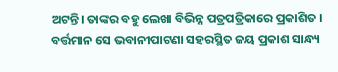ଅଟନ୍ତି। ତାଙ୍କର ବହୁ ଲେଖା ବିଭିନ୍ନ ପତ୍ରପତ୍ରିକାରେ ପ୍ରକାଶିତ । ବର୍ତ୍ତମାନ ସେ ଭବାନୀପାଟଣା ସହରସ୍ଥିତ ଜୟ ପ୍ରକାଶ ସାନ୍ଧ୍ୟ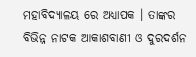ମହାବିଦ୍ୟାଳୟ ରେ ଅଧ୍ୟାପକ । ତାଙ୍କର ବିଭିନ୍ନ ନାଟକ ଆକାଶବାଣୀ ଓ ଦୁରଦର୍ଶନ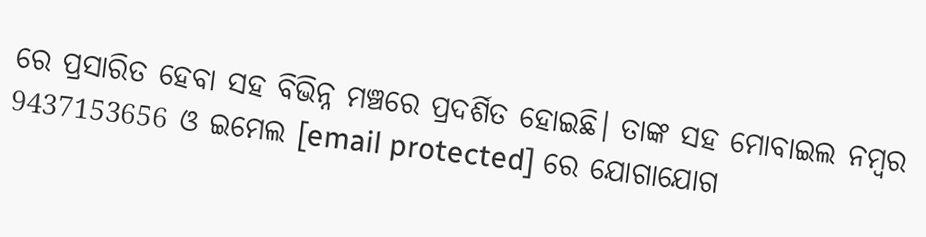ରେ ପ୍ରସାରିତ ହେବା ସହ ବିଭିନ୍ନ ମଞ୍ଚରେ ପ୍ରଦର୍ଶିତ ହୋଇଛି। ତାଙ୍କ ସହ ମୋବାଇଲ ନମ୍ବର 9437153656 ଓ ଇମେଲ [email protected] ରେ ଯୋଗାଯୋଗ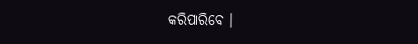କରିପାରିବେ ।